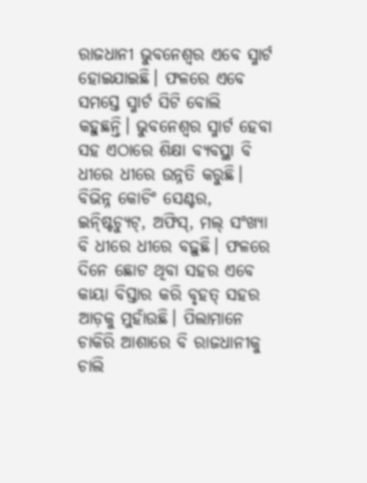ରାଜଧାନୀ ଭୁବନେଶ୍ୱର ଏବେ ସ୍ମାର୍ଟ ହୋଇଯାଇଛି। ଫଳରେ ଏବେ ସମସ୍ତେ ସ୍ମାର୍ଟ ସିଟି ବୋଲି କହୁଛନ୍ତି। ଭୁବନେଶ୍ୱର ସ୍ମାର୍ଟ ହେବା ସହ ଏଠାରେ ଶିକ୍ଷା ବ୍ୟବସ୍ଥା ବି ଧୀରେ ଧୀରେ ଉନ୍ନତି କରୁଛି। ବିଭିନ୍ନ କୋଚିଂ ସେଣ୍ଟର, ଇନ୍ଷ୍ଟିଚ୍ୟୁଟ୍, ଅଫିସ୍, ମଲ୍ ସଂଖ୍ୟା ବି ଧୀରେ ଧୀରେ ବଢ଼ୁଛି। ଫଳରେ ଦିନେ ଛୋଟ ଥିବା ସହର ଏବେ କାୟା ବିସ୍ତାର କରି ବୃହତ୍ ସହର ଆଡ଼କୁ ମୁହାଁଉଛି। ପିଲାମାନେ ଚାକିରି ଆଶାରେ ବି ରାଜଧାନୀକୁ ଚାଲି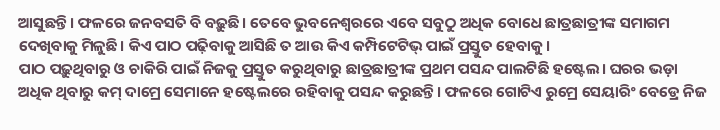ଆସୁଛନ୍ତି। ଫଳରେ ଜନବସତି ବି ବଢ଼ୁଛି। ତେବେ ଭୁବନେଶ୍ୱରରେ ଏବେ ସବୁଠୁ ଅଧିକ ବୋଧେ ଛାତ୍ରଛାତ୍ରୀଙ୍କ ସମାଗମ ଦେଖିବାକୁ ମିଳୁଛି। କିଏ ପାଠ ପଢ଼ିବାକୁ ଆସିଛି ତ ଆଉ କିଏ କମ୍ପିଟେଟିଭ୍ ପାଇଁ ପ୍ରସ୍ତୁତ ହେବାକୁ।
ପାଠ ପଢ଼ୁଥିବାରୁ ଓ ଚାକିରି ପାଇଁ ନିଜକୁ ପ୍ରସ୍ତୁତ କରୁଥିବାରୁ ଛାତ୍ରଛାତ୍ରୀଙ୍କ ପ୍ରଥମ ପସନ୍ଦ ପାଲଟିଛି ହଷ୍ଟେଲ। ଘରର ଭଡ଼ା ଅଧିକ ଥିବାରୁ କମ୍ ଦାମ୍ରେ ସେମାନେ ହଷ୍ଟେଲରେ ରହିବାକୁ ପସନ୍ଦ କରୁଛନ୍ତି। ଫଳରେ ଗୋଟିଏ ରୁମ୍ରେ ସେୟାରିଂ ବେଡ୍ରେ ନିଜ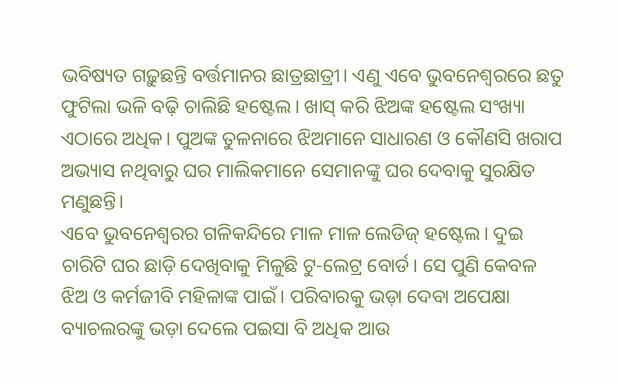ଭବିଷ୍ୟତ ଗଢ଼ୁଛନ୍ତି ବର୍ତ୍ତମାନର ଛାତ୍ରଛାତ୍ରୀ। ଏଣୁ ଏବେ ଭୁବନେଶ୍ୱରରେ ଛତୁ ଫୁଟିଲା ଭଳି ବଢ଼ି ଚାଲିଛି ହଷ୍ଟେଲ। ଖାସ୍ କରି ଝିଅଙ୍କ ହଷ୍ଟେଲ ସଂଖ୍ୟା ଏଠାରେ ଅଧିକ। ପୁଅଙ୍କ ତୁଳନାରେ ଝିଅମାନେ ସାଧାରଣ ଓ କୌଣସି ଖରାପ ଅଭ୍ୟାସ ନଥିବାରୁ ଘର ମାଲିକମାନେ ସେମାନଙ୍କୁ ଘର ଦେବାକୁ ସୁରକ୍ଷିତ ମଣୁଛନ୍ତି।
ଏବେ ଭୁବନେଶ୍ୱରର ଗଳିକନ୍ଦିରେ ମାଳ ମାଳ ଲେଡିଜ୍ ହଷ୍ଟେଲ। ଦୁଇ ଚାରିଟି ଘର ଛାଡ଼ି ଦେଖିବାକୁ ମିଳୁଛି ଟୁ-ଲେଟ୍ର ବୋର୍ଡ। ସେ ପୁଣି କେବଳ ଝିଅ ଓ କର୍ମଜୀବି ମହିଳାଙ୍କ ପାଇଁ। ପରିବାରକୁ ଭଡ଼ା ଦେବା ଅପେକ୍ଷା ବ୍ୟାଚଲରଙ୍କୁ ଭଡ଼ା ଦେଲେ ପଇସା ବି ଅଧିକ ଆଉ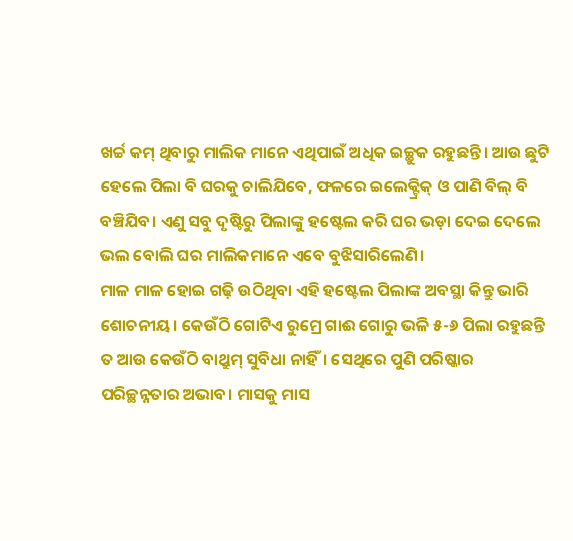ଖର୍ଚ୍ଚ କମ୍ ଥିବାରୁ ମାଲିକ ମାନେ ଏଥିପାଇଁ ଅଧିକ ଇଚ୍ଛୁକ ରହୁଛନ୍ତି। ଆଉ ଛୁଟି ହେଲେ ପିଲା ବି ଘରକୁ ଚାଲିଯିବେ, ଫଳରେ ଇଲେକ୍ଟ୍ରିକ୍ ଓ ପାଣି ବିଲ୍ ବି ବଞ୍ଚିଯିବ। ଏଣୁ ସବୁ ଦୃଷ୍ଟିରୁ ପିଲାଙ୍କୁ ହଷ୍ଟେଲ କରି ଘର ଭଡ଼ା ଦେଇ ଦେଲେ ଭଲ ବୋଲି ଘର ମାଲିକମାନେ ଏବେ ବୁଝିସାରିଲେଣି।
ମାଳ ମାଳ ହୋଇ ଗଢ଼ି ଉଠିଥିବା ଏହି ହଷ୍ଟେଲ ପିଲାଙ୍କ ଅବସ୍ଥା କିନ୍ତୁ ଭାରି ଶୋଚନୀୟ। କେଉଁଠି ଗୋଟିଏ ରୁମ୍ରେ ଗାଈ ଗୋରୁ ଭଳି ୫-୬ ପିଲା ରହୁଛନ୍ତି ତ ଆଉ କେଉଁଠି ବାଥ୍ରୁମ୍ ସୁବିଧା ନାହିଁ। ସେଥିରେ ପୁଣି ପରିଷ୍କାର ପରିଚ୍ଛନ୍ନତାର ଅଭାବ। ମାସକୁ ମାସ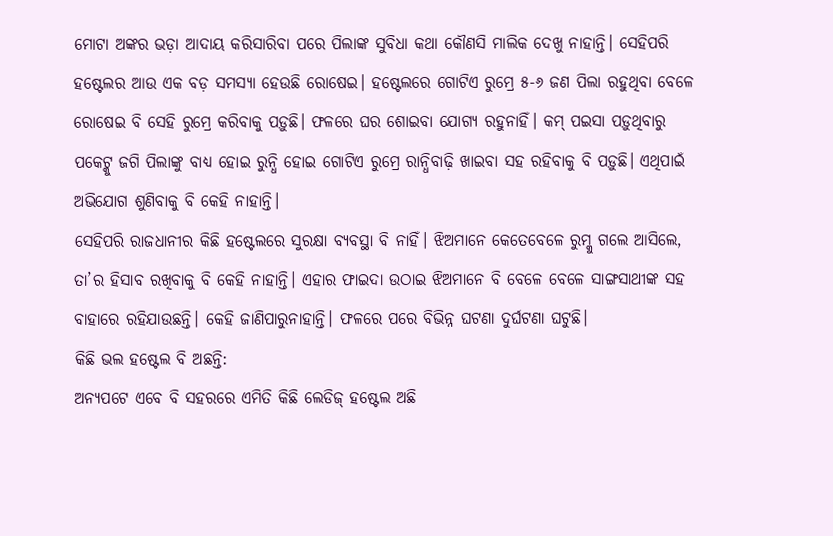ମୋଟା ଅଙ୍କର ଭଡ଼ା ଆଦାୟ କରିସାରିବା ପରେ ପିଲାଙ୍କ ସୁବିଧା କଥା କୌଣସି ମାଲିକ ଦେଖୁ ନାହାନ୍ତି। ସେହିପରି ହଷ୍ଟେଲର ଆଉ ଏକ ବଡ଼ ସମସ୍ୟା ହେଉଛି ରୋଷେଇ। ହଷ୍ଟେଲରେ ଗୋଟିଏ ରୁମ୍ରେ ୫-୬ ଜଣ ପିଲା ରହୁଥିବା ବେଳେ ରୋଷେଇ ବି ସେହି ରୁମ୍ରେ କରିବାକୁ ପଡ଼ୁଛି। ଫଳରେ ଘର ଶୋଇବା ଯୋଗ୍ୟ ରହୁନାହିଁ। କମ୍ ପଇସା ପଡ଼ୁଥିବାରୁ ପକେଟ୍କୁ ଜଗି ପିଲାଙ୍କୁ ବାଧ୍ୟ ହୋଇ ରୁନ୍ଧି ହୋଇ ଗୋଟିଏ ରୁମ୍ରେ ରାନ୍ଧିବାଢ଼ି ଖାଇବା ସହ ରହିବାକୁ ବି ପଡ଼ୁଛି। ଏଥିପାଇଁ ଅଭିଯୋଗ ଶୁଣିବାକୁ ବି କେହି ନାହାନ୍ତି।
ସେହିପରି ରାଜଧାନୀର କିଛି ହଷ୍ଟେଲରେ ସୁରକ୍ଷା ବ୍ୟବସ୍ଥା ବି ନାହିଁ। ଝିଅମାନେ କେତେବେଳେ ରୁମ୍କୁ ଗଲେ ଆସିଲେ, ତା’ର ହିସାବ ରଖିବାକୁ ବି କେହି ନାହାନ୍ତି। ଏହାର ଫାଇଦା ଉଠାଇ ଝିଅମାନେ ବି ବେଳେ ବେଳେ ସାଙ୍ଗସାଥୀଙ୍କ ସହ ବାହାରେ ରହିଯାଉଛନ୍ତି। କେହି ଜାଣିପାରୁନାହାନ୍ତି। ଫଳରେ ପରେ ବିଭିନ୍ନ ଘଟଣା ଦୁର୍ଘଟଣା ଘଟୁଛି।
କିଛି ଭଲ ହଷ୍ଟେଲ ବି ଅଛନ୍ତି:
ଅନ୍ୟପଟେ ଏବେ ବି ସହରରେ ଏମିତି କିଛି ଲେଡିଜ୍ ହଷ୍ଟେଲ ଅଛି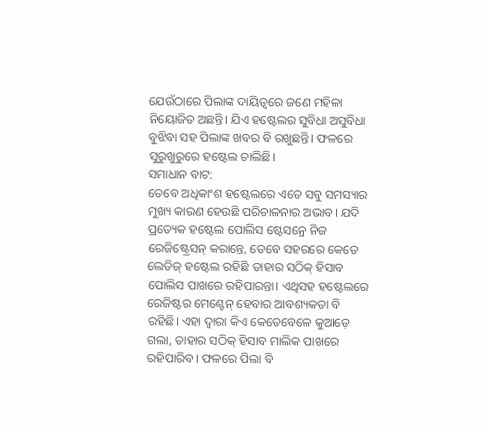ଯେଉଁଠାରେ ପିଲାଙ୍କ ଦାୟିତ୍ୱରେ ଜଣେ ମହିଳା ନିୟୋଜିତ ଅଛନ୍ତି। ଯିଏ ହଷ୍ଟେଲର ସୁବିଧା ଅସୁବିଧା ବୁଝିବା ସହ ପିଲାଙ୍କ ଖବର ବି ରଖୁଛନ୍ତି। ଫଳରେ ସୁରୁଖୁରୁରେ ହଷ୍ଟେଲ ଚାଲିଛି।
ସମାଧାନ ବାଟ:
ତେବେ ଅଧିକାଂଶ ହଷ୍ଟେଲରେ ଏତେ ସବୁ ସମସ୍ୟାର ମୁଖ୍ୟ କାରଣ ହେଉଛି ପରିଚାଳନାର ଅଭାବ। ଯଦି ପ୍ରତ୍ୟେକ ହଷ୍ଟେଲ ପୋଲିସ ଷ୍ଟେସନ୍ରେ ନିଜ ରେଜିଷ୍ଟ୍ରେସନ୍ କରାନ୍ତେ, ତେବେ ସହରରେ କେତେ ଲେଡିଜ୍ ହଷ୍ଟେଲ ରହିଛି ତାହାର ସଠିକ୍ ହିସାବ ପୋଲିସ ପାଖରେ ରହିପାରନ୍ତା। ଏଥିସହ ହଷ୍ଟେଲରେ ରେଜିଷ୍ଟର ମେଣ୍ଟେନ୍ ହେବାର ଆବଶ୍ୟକତା ବି ରହିଛି। ଏହା ଦ୍ୱାରା କିଏ କେତେବେଳେ କୁଆଡ଼େ ଗଲା, ତାହାର ସଠିକ୍ ହିସାବ ମାଲିକ ପାଖରେ ରହିପାରିବ। ଫଳରେ ପିଲା ବି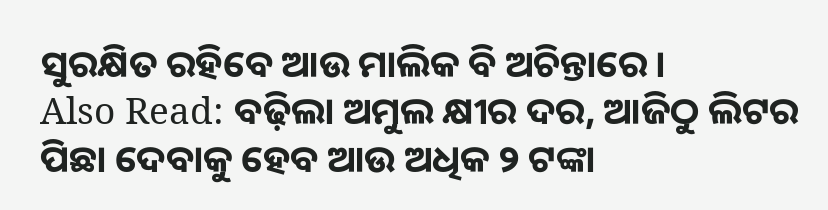ସୁରକ୍ଷିତ ରହିବେ ଆଉ ମାଲିକ ବି ଅଚିନ୍ତାରେ।
Also Read: ବଢ଼ିଲା ଅମୁଲ କ୍ଷୀର ଦର, ଆଜିଠୁ ଲିଟର ପିଛା ଦେବାକୁ ହେବ ଆଉ ଅଧିକ ୨ ଟଙ୍କା